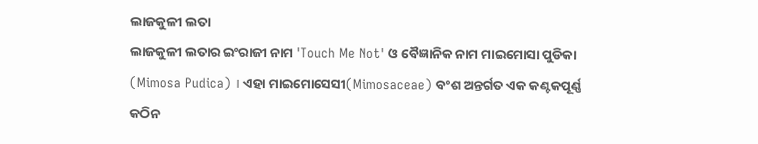ଲାଜକୁଳୀ ଲତା
ଲାଜକୁଳୀ ଲତାର ଇଂରାଜୀ ନାମ 'Touch Me Not' ଓ ବୈଜ୍ଞାନିକ ନାମ ମାଇମୋସା ପୁଡିକା (Mimosa Pudica) । ଏହା ମାଇମୋସେସୀ(Mimosaceae) ବଂଶ ଅନ୍ତର୍ଗତ ଏକ କଣ୍ଟକପୂର୍ଣ୍ଣ କଠିନ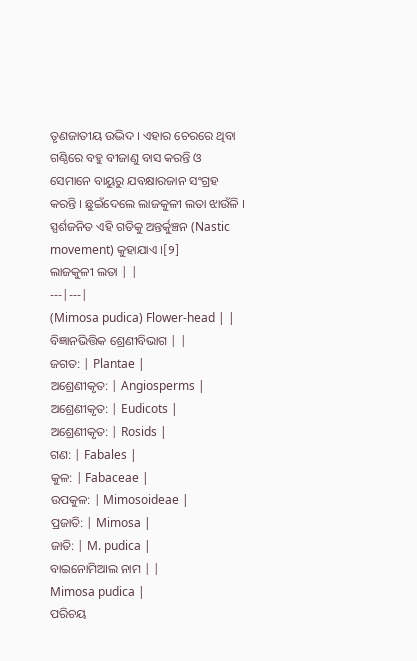ତୃଣଜାତୀୟ ଉଦ୍ଭିଦ । ଏହାର ଚେରରେ ଥିବା ଗଣ୍ଠିରେ ବହୁ ବୀଜାଣୁ ବାସ କରନ୍ତି ଓ ସେମାନେ ବାୟୁରୁ ଯବକ୍ଷାରଜାନ ସଂଗ୍ରହ କରନ୍ତି । ଛୁଇଁଦେଲେ ଲାଜକୁଳୀ ଲତା ଝାଉଁଳି । ସ୍ପର୍ଶଜନିତ ଏହି ଗତିକୁ ଅନ୍ତର୍କୁଞ୍ଚନ (Nastic movement) କୁହାଯାଏ ।[୨]
ଲାଜକୁଳୀ ଲତା | |
---|---|
(Mimosa pudica) Flower-head | |
ବିଜ୍ଞାନଭିତ୍ତିକ ଶ୍ରେଣୀବିଭାଗ | |
ଜଗତ: | Plantae |
ଅଶ୍ରେଣୀକୃତ: | Angiosperms |
ଅଶ୍ରେଣୀକୃତ: | Eudicots |
ଅଶ୍ରେଣୀକୃତ: | Rosids |
ଗଣ: | Fabales |
କୁଳ: | Fabaceae |
ଉପକୁଳ: | Mimosoideae |
ପ୍ରଜାତି: | Mimosa |
ଜାତି: | M. pudica |
ବାଇନୋମିଆଲ ନାମ | |
Mimosa pudica |
ପରିଚୟ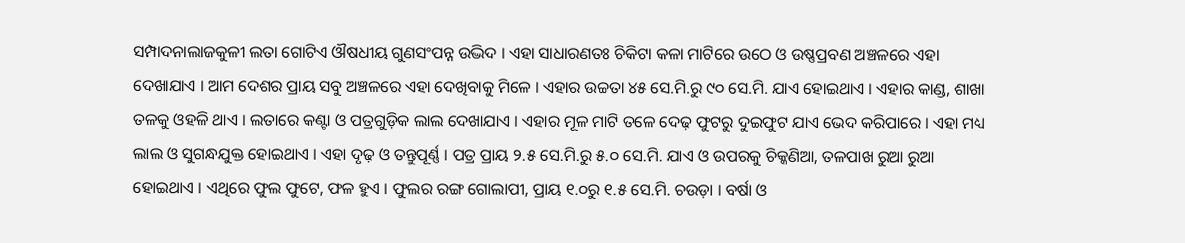ସମ୍ପାଦନାଲାଜକୁଳୀ ଲତା ଗୋଟିଏ ଔଷଧୀୟ ଗୁଣସଂପନ୍ନ ଉଦ୍ଭିଦ । ଏହା ସାଧାରଣତଃ ଚିକିଟା କଳା ମାଟିରେ ଉଠେ ଓ ଉଷ୍ଣପ୍ରବଣ ଅଞ୍ଚଳରେ ଏହା ଦେଖାଯାଏ । ଆମ ଦେଶର ପ୍ରାୟ ସବୁ ଅଞ୍ଚଳରେ ଏହା ଦେଖିବାକୁ ମିଳେ । ଏହାର ଉଚ୍ଚତା ୪୫ ସେ.ମି.ରୁ ୯୦ ସେ.ମି. ଯାଏ ହୋଇଥାଏ । ଏହାର କାଣ୍ଡ, ଶାଖା ତଳକୁ ଓହଳି ଥାଏ । ଲତାରେ କଣ୍ଟା ଓ ପତ୍ରଗୁଡ଼ିକ ଲାଲ ଦେଖାଯାଏ । ଏହାର ମୂଳ ମାଟି ତଳେ ଦେଢ଼ ଫୁଟରୁ ଦୁଇଫୁଟ ଯାଏ ଭେଦ କରିପାରେ । ଏହା ମଧ୍ୟ ଲାଲ ଓ ସୁଗନ୍ଧଯୁକ୍ତ ହୋଇଥାଏ । ଏହା ଦୃଢ଼ ଓ ତନ୍ତୁପୂର୍ଣ୍ଣ । ପତ୍ର ପ୍ରାୟ ୨.୫ ସେ.ମି.ରୁ ୫.୦ ସେ.ମି. ଯାଏ ଓ ଉପରକୁ ଚିକ୍କଣିଆ, ତଳପାଖ ରୁଆ ରୁଆ ହୋଇଥାଏ । ଏଥିରେ ଫୁଲ ଫୁଟେ, ଫଳ ହୁଏ । ଫୁଲର ରଙ୍ଗ ଗୋଲାପୀ, ପ୍ରାୟ ୧.୦ରୁ ୧.୫ ସେ.ମି. ଚଉଡ଼ା । ବର୍ଷା ଓ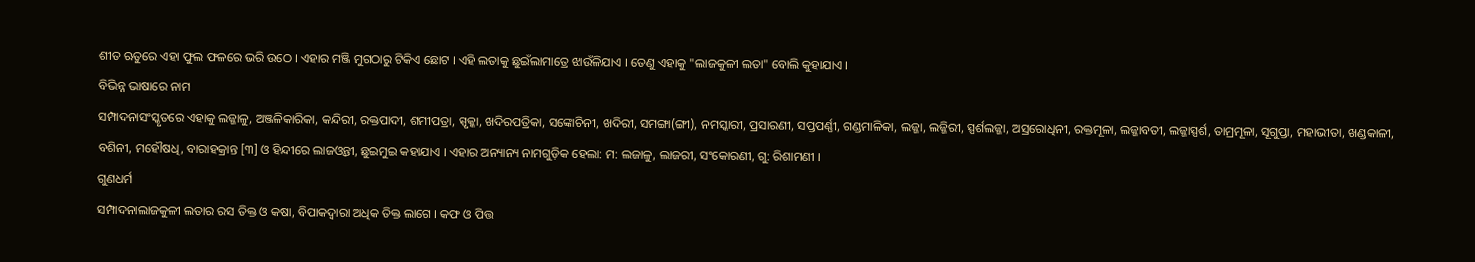ଶୀତ ଋତୁରେ ଏହା ଫୁଲ ଫଳରେ ଭରି ଉଠେ । ଏହାର ମଞ୍ଜି ମୁଗଠାରୁ ଟିକିଏ ଛୋଟ । ଏହି ଲତାକୁ ଛୁଇଁଲାମାତ୍ରେ ଝାଉଁଳିଯାଏ । ତେଣୁ ଏହାକୁ "ଲାଜକୁଳୀ ଲତା" ବୋଲି କୁହାଯାଏ ।
ବିଭିନ୍ନ ଭାଷାରେ ନାମ
ସମ୍ପାଦନାସଂସ୍କୃତରେ ଏହାକୁ ଲଜ୍ଜାଳୁ, ଅଞ୍ଜଳିକାରିକା, କନ୍ଦିରୀ, ରକ୍ତପାଦୀ, ଶମୀପତ୍ରା, ସ୍ପୃକ୍କା, ଖଦିରପତ୍ରିକା, ସଙ୍କୋଚିନୀ, ଖଦିରୀ, ସମଙ୍ଗା(ଙ୍ଗୀ), ନମସ୍କାରୀ, ପ୍ରସାରଣୀ, ସପ୍ତପର୍ଣ୍ଣୀ, ଗଣ୍ଡମାଳିକା, ଲଜ୍ଜା, ଲଜ୍ଜିରୀ, ସ୍ପର୍ଶଲଜ୍ଜା, ଅସ୍ରରୋଧିନୀ, ରକ୍ତମୂଳା, ଲଜ୍ଜାବତୀ, ଲଜ୍ଜାସ୍ପର୍ଶ, ତାମ୍ରମୂଳା, ସୂଗୁପ୍ତା, ମହାଭୀତା, ଖଣ୍ଡକାଳୀ, ବଶିନୀ, ମହୌଷଧି, ବାରାହକ୍ରାନ୍ତ [୩] ଓ ହିନ୍ଦୀରେ ଲାଜଓ୍ବନ୍ତୀ, ଛୁଇମୁଇ କହାଯାଏ । ଏହାର ଅନ୍ୟାନ୍ୟ ନାମଗୁଡ଼ିକ ହେଲା: ମ: ଲଜାଳୁ, ଲାଜରୀ, ସଂକୋରଣୀ, ଗୁ: ରିଶାମଣୀ ।
ଗୁଣଧର୍ମ
ସମ୍ପାଦନାଲାଜକୁଳୀ ଲତାର ରସ ତିକ୍ତ ଓ କଷା, ବିପାକଦ୍ୱାରା ଅଧିକ ତିକ୍ତ ଲାଗେ । କଫ ଓ ପିତ୍ତ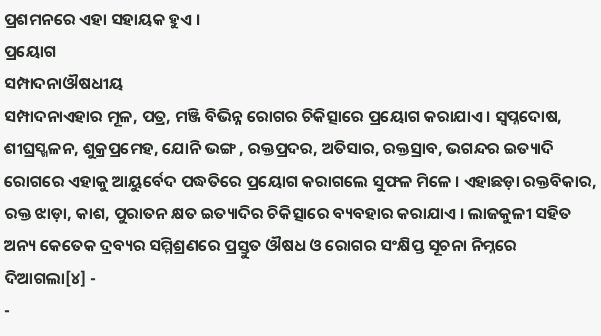ପ୍ରଶମନରେ ଏହା ସହାୟକ ହୁଏ ।
ପ୍ରୟୋଗ
ସମ୍ପାଦନାଔଷଧୀୟ
ସମ୍ପାଦନାଏହାର ମୂଳ, ପତ୍ର, ମଞ୍ଜି ବିଭିନ୍ନ ରୋଗର ଚିକିତ୍ସାରେ ପ୍ରୟୋଗ କରାଯାଏ । ସ୍ୱପ୍ନଦୋଷ, ଶୀଘ୍ରସ୍ଖଳନ, ଶୁକ୍ରପ୍ରମେହ, ଯୋନି ଭଙ୍ଗ , ରକ୍ତପ୍ରଦର, ଅତିସାର, ରକ୍ତସ୍ରାବ, ଭଗନ୍ଦର ଇତ୍ୟାଦି ରୋଗରେ ଏହାକୁ ଆୟୁର୍ବେଦ ପଦ୍ଧତିରେ ପ୍ରୟୋଗ କରାଗଲେ ସୁଫଳ ମିଳେ । ଏହାଛଡ଼ା ରକ୍ତବିକାର, ରକ୍ତ ଝାଡ଼ା, କାଶ, ପୁରାତନ କ୍ଷତ ଇତ୍ୟାଦିର ଚିକିତ୍ସାରେ ବ୍ୟବହାର କରାଯାଏ । ଲାଜକୁଳୀ ସହିତ ଅନ୍ୟ କେତେକ ଦ୍ରବ୍ୟର ସମ୍ମିଶ୍ରଣରେ ପ୍ରସ୍ତୁତ ଔଷଧ ଓ ରୋଗର ସଂକ୍ଷିପ୍ତ ସୂଚନା ନିମ୍ନରେ ଦିଆଗଲା[୪] -
-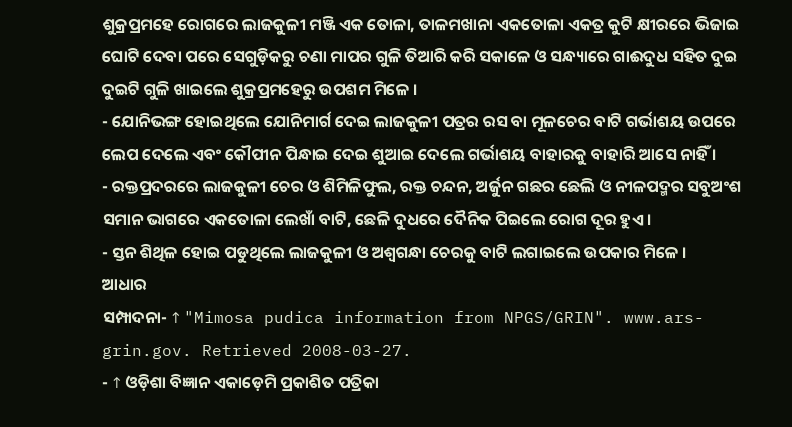ଶୁକ୍ରପ୍ରମହେ ରୋଗରେ ଲାଜକୁଳୀ ମଞ୍ଜି ଏକ ତୋଳା, ତାଳମଖାନା ଏକତୋଳା ଏକତ୍ର କୁଟି କ୍ଷୀରରେ ଭିଜାଇ ଘୋଟି ଦେବା ପରେ ସେଗୁଡ଼ିକରୁ ଚଣା ମାପର ଗୁଳି ତିଆରି କରି ସକାଳେ ଓ ସନ୍ଧ୍ୟାରେ ଗାଈଦୁଧ ସହିତ ଦୁଇ ଦୁଇଟି ଗୁଳି ଖାଇଲେ ଶୁକ୍ରପ୍ରମହେରୁ ଉପଶମ ମିଳେ ।
- ଯୋନିଭଙ୍ଗ ହୋଇଥିଲେ ଯୋନିମାର୍ଗ ଦେଇ ଲାଜକୁଳୀ ପତ୍ରର ରସ ବା ମୂଳଚେର ବାଟି ଗର୍ଭାଶୟ ଉପରେ ଲେପ ଦେଲେ ଏବଂ କୌପୀନ ପିନ୍ଧାଇ ଦେଇ ଶୁଆଇ ଦେଲେ ଗର୍ଭାଶୟ ବାହାରକୁ ବାହାରି ଆସେ ନାହିଁ ।
- ରକ୍ତପ୍ରଦରରେ ଲାଜକୁଳୀ ଚେର ଓ ଶିମିଳିଫୁଲ, ରକ୍ତ ଚନ୍ଦନ, ଅର୍ଜୁନ ଗଛର ଛେଲି ଓ ନୀଳପଦ୍ମର ସବୁଅଂଶ ସମାନ ଭାଗରେ ଏକତୋଳା ଲେଖାଁ ବାଟି, ଛେଳି ଦୁଧରେ ଦୈନିକ ପିଇଲେ ରୋଗ ଦୂର ହୁଏ ।
- ସ୍ତନ ଶିଥିଳ ହୋଇ ପଡୁଥିଲେ ଲାଜକୁଳୀ ଓ ଅଶ୍ୱଗନ୍ଧା ଚେରକୁ ବାଟି ଲଗାଇଲେ ଉପକାର ମିଳେ ।
ଆଧାର
ସମ୍ପାଦନା- ↑ "Mimosa pudica information from NPGS/GRIN". www.ars-grin.gov. Retrieved 2008-03-27.
- ↑ ଓଡ଼ିଶା ବିଜ୍ଞାନ ଏକାଡ଼େମି ପ୍ରକାଶିତ ପତ୍ରିକା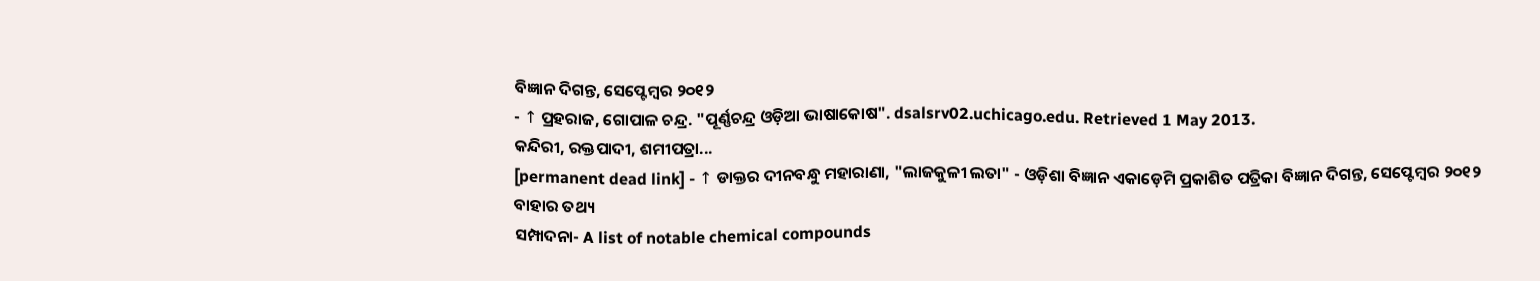ବିଜ୍ଞାନ ଦିଗନ୍ତ, ସେପ୍ଟେମ୍ବର ୨୦୧୨
- ↑ ପ୍ରହରାଜ, ଗୋପାଳ ଚନ୍ଦ୍ର. "ପୂର୍ଣ୍ଣଚନ୍ଦ୍ର ଓଡ଼ିଆ ଭାଷାକୋଷ". dsalsrv02.uchicago.edu. Retrieved 1 May 2013.
କନ୍ଦିରୀ, ରକ୍ତପାଦୀ, ଶମୀପତ୍ରା...
[permanent dead link] - ↑ ଡାକ୍ତର ଦୀନବନ୍ଧୁ ମହାରାଣା, "ଲାଜକୁଳୀ ଲତା" - ଓଡ଼ିଶା ବିଜ୍ଞାନ ଏକାଡ଼େମି ପ୍ରକାଶିତ ପତ୍ରିକା ବିଜ୍ଞାନ ଦିଗନ୍ତ, ସେପ୍ଟେମ୍ବର ୨୦୧୨
ବାହାର ତଥ୍ୟ
ସମ୍ପାଦନା- A list of notable chemical compounds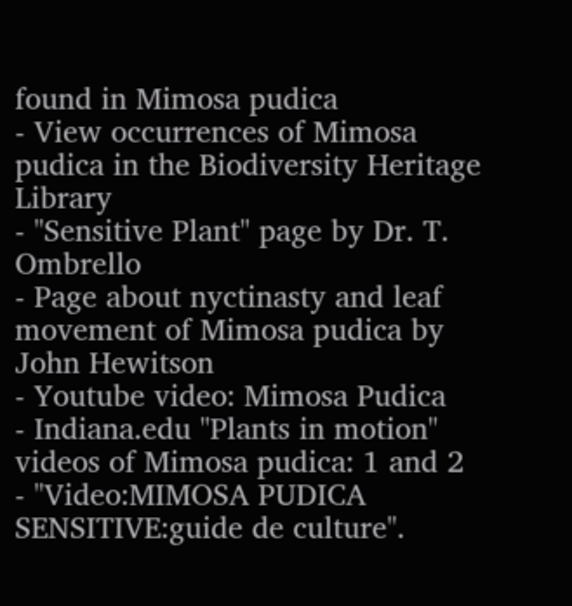found in Mimosa pudica
- View occurrences of Mimosa pudica in the Biodiversity Heritage Library
- "Sensitive Plant" page by Dr. T. Ombrello
- Page about nyctinasty and leaf movement of Mimosa pudica by John Hewitson
- Youtube video: Mimosa Pudica
- Indiana.edu "Plants in motion" videos of Mimosa pudica: 1 and 2
- "Video:MIMOSA PUDICA SENSITIVE:guide de culture".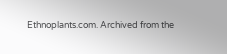Ethnoplants.com. Archived from the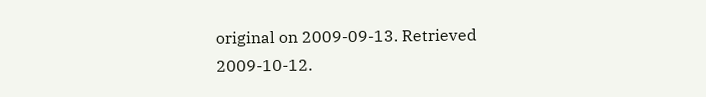original on 2009-09-13. Retrieved 2009-10-12.